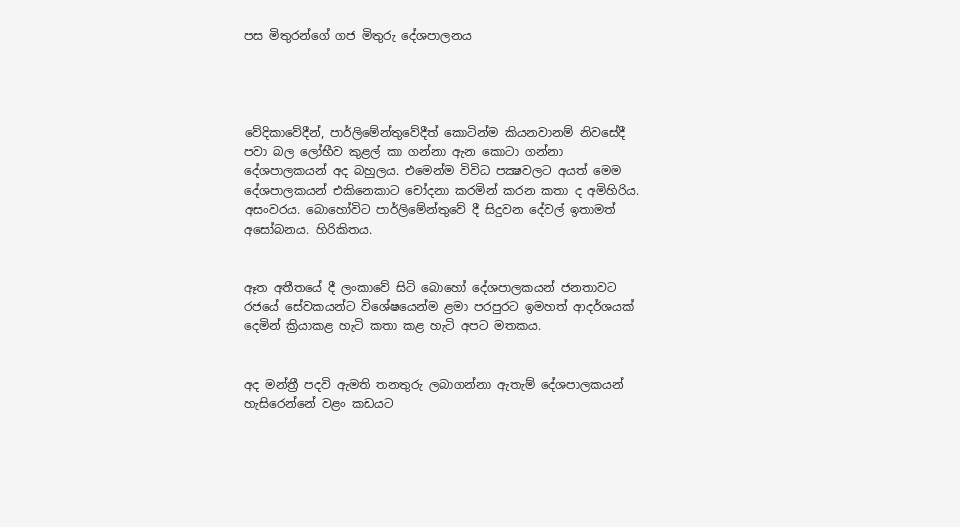පස මිතුරන්ගේ ගජ මිතුරු දේශපාලනය




වේදිකාවේදීන්, පාර්ලිමේන්තුවේදීත් කොටින්ම කියනවානම් නිවසේදී පවා බල ලෝභීව කුළල් කා ගන්නා ඇන කොටා ගන්නා දේශපාලකයන් අද බහුලය. එමෙන්ම විවිධ පක්‍ෂවලට අයත් මෙම දේශපාලකයන් එකිනෙකාට චෝදනා කරමින් කරන කතා ද අමිහිරිය. අසංවරය. බොහෝවිට පාර්ලිමේන්තුවේ දී සිදුවන දේවල් ඉතාමත් අසෝබනය. හිරිකිතය.


ඈත අතීතයේ දී ලංකාවේ සිටි බොහෝ දේශපාලකයන් ජනතාවට රජයේ සේවකයන්ට විශේෂයෙන්ම ළමා පරපුරට ඉමහත් ආදර්ශයක් දෙමින් ක්‍රියාකළ හැටි කතා කළ හැටි අපට මතකය.


අද මන්ත්‍රී පදවි ඇමති තනතුරු ලබාගන්නා ඇතැම් දේශපාලකයන් හැසිරෙන්නේ වළං කඩයට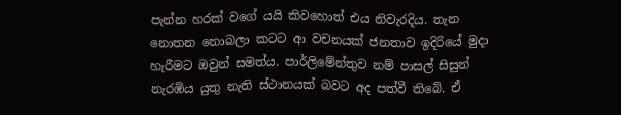පැන්න හරක් වගේ යයි කිවහොත් එය නිවැරදිය. තැන නොතන නොබලා කටට ආ වචනයක් ජනතාව ඉදිරියේ මුදා හැරීමට ඔවුන් සමත්ය. පාර්ලිමේන්තුව නම් පාසල් සිසුන් නැරඹිය යුතු නැති ස්ථානයක් බවට අද පත්වී තිබේ. ඒ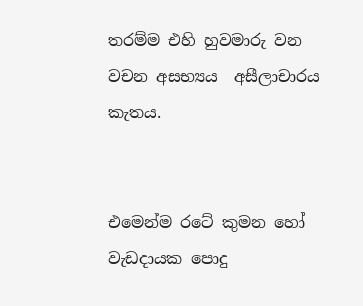තරම්ම එහි හුවමාරු වන වචන අසභ්‍යය  අසීලාචාරය කැතය.


එමෙන්ම රටේ කුමන හෝ වැඩදායක පොදු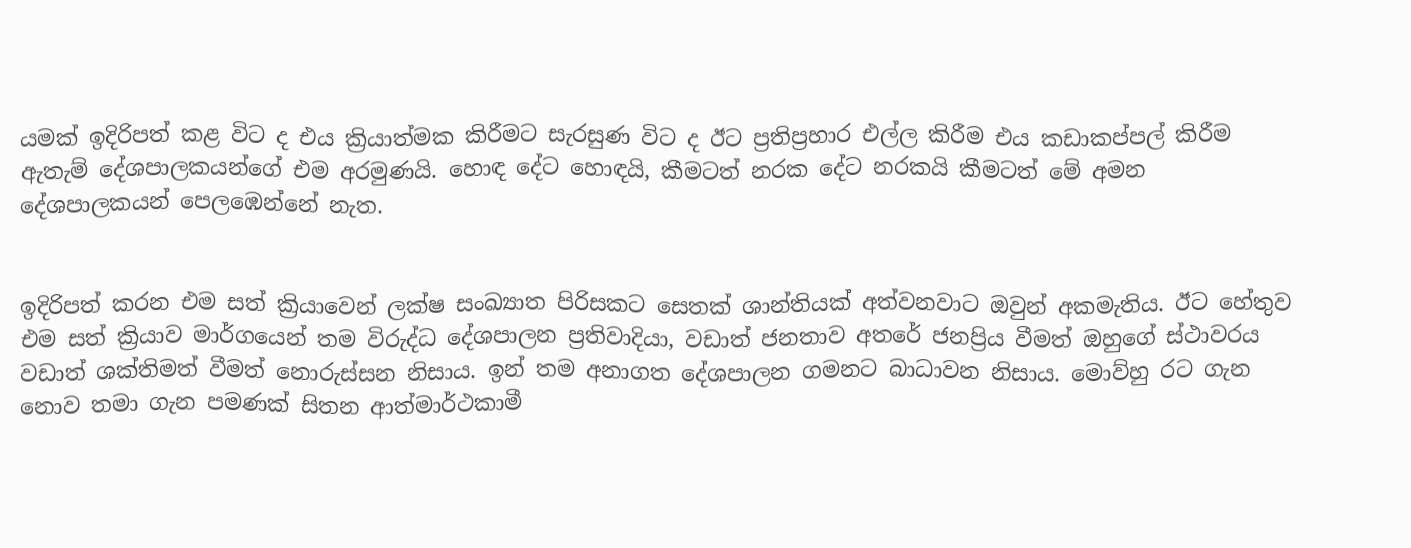යමක් ඉදිරිපත් කළ විට ද එය ක්‍රියාත්මක කිරීමට සැරසුණ විට ද ඊට ප්‍රතිප්‍රහාර එල්ල කිරීම එය කඩාකප්පල් කිරීම ඇතැම් දේශපාලකයන්ගේ එම අරමුණයි. හොඳ දේට හොඳයි, කීමටත් නරක දේට නරකයි කීමටත් මේ අමන දේශපාලකයන් පෙලඹෙන්නේ නැත.


ඉදිරිපත් කරන එම සත් ක්‍රියාවෙන් ලක්ෂ සංඛ්‍යාත පිරිසකට සෙතක් ශාන්තියක් අත්වනවාට ඔවුන් අකමැතිය. ඊට හේතුව එම සත් ක්‍රියාව මාර්ගයෙන් තම විරුද්ධ දේශපාලන ප්‍රතිවාදියා, වඩාත් ජනතාව අතරේ ජනප්‍රිය වීමත් ඔහුගේ ස්ථාවරය වඩාත් ශක්තිමත් වීමත් නොරුස්සන නිසාය. ඉන් තම අනාගත දේශපාලන ගමනට බාධාවන නිසාය. මොව්හු රට ගැන නොව තමා ගැන පමණක් සිතන ආත්මාර්ථකාමී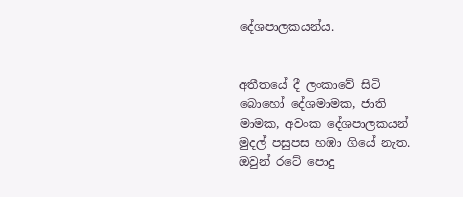දේශපාලකයන්ය.


අතීතයේ දී ලංකාවේ සිටි බොහෝ දේශමාමක, ජාති මාමක, අවංක දේශපාලකයන් මුදල් පසුපස හඹා ගියේ නැත. ඔවුන් රටේ පොදු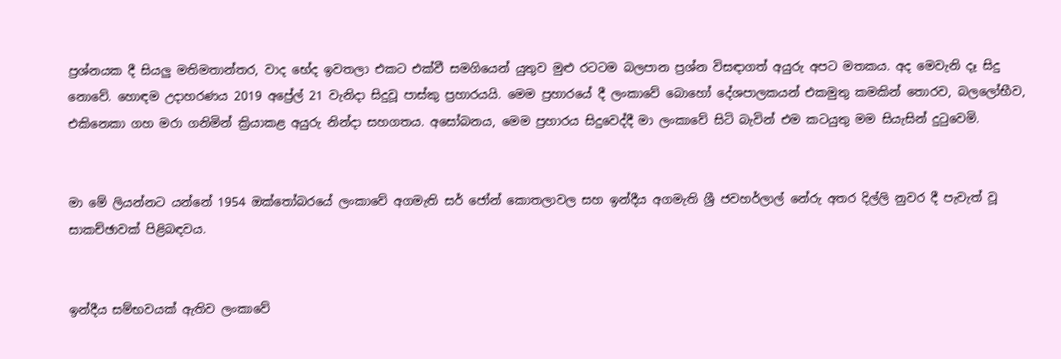ප්‍රශ්නයක දී සියලු මතිමතාන්තර, වාද භේද ඉවතලා එකට එක්වී සමගියෙන් යුතුව මුළු රටටම බලපාන ප්‍රශ්න විසඳාගත් අයුරු අපට මතකය. අද මෙවැනි දෑ සිදු නොවේ. හොඳම උදාහරණය 2019 අප්‍රේල් 21 වැනිදා සිදුවූ පාස්කු ප්‍රහාරයයි. මෙම ප්‍රහාරයේ දී ලංකාවේ බොහෝ දේශපාලකයන් එකමුතු කමකින් තොරව, බලලෝභීව, එකිනෙකා ගහ මරා ගනිමින් ක්‍රියාකළ අයුරු නින්දා සහගතය. අසෝබනය, මෙම ප්‍රහාරය සිදුවෙද්දී මා ලංකාවේ සිටි බැවින් එම කටයුතු මම සියැසින් දුටුවෙමි.


මා මේ ලියන්නට යන්නේ 1954 ඔක්තෝබරයේ ලංකාවේ අගමැති සර් ජෝන් කොතලාවල සහ ඉන්දීය අගමැති ශ්‍රී ජවහර්ලාල් නේරු අතර දිල්ලි නුවර දී පැවැත් වූ සාකච්ඡාවක් පිළිබඳවය.


ඉන්දීය සම්භවයක් ඇතිව ලංකාවේ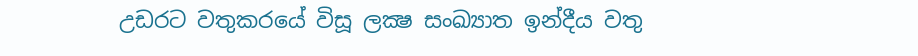උඩරට වතුකරයේ විසූ ලක්‍ෂ සංඛ්‍යාත ඉන්දීය වතු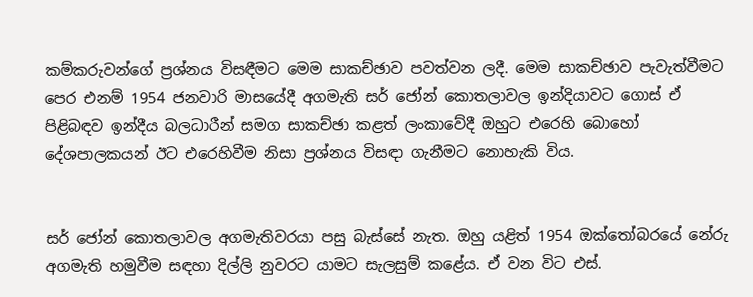කම්කරුවන්ගේ ප්‍රශ්නය විසඳීමට මෙම සාකච්ඡාව පවත්වන ලදී. මෙම සාකච්ඡාව පැවැත්වීමට පෙර එනම් 1954 ජනවාරි මාසයේදී අගමැති සර් ජෝන් කොතලාවල ඉන්දියාවට ගොස් ඒ පිළිබඳව ඉන්දීය බලධාරීන් සමග සාකච්ඡා කළත් ලංකාවේදී ඔහුට එරෙහි බොහෝ දේශපාලකයන් ඊට එරෙහිවීම නිසා ප්‍රශ්නය විසඳා ගැනීමට නොහැකි විය.


සර් ජෝන් කොතලාවල අගමැතිවරයා පසු බැස්සේ නැත. ඔහු යළිත් 1954 ඔක්තෝබරයේ නේරු අගමැති හමුවීම සඳහා දිල්ලි නුවරට යාමට සැලසුම් කළේය. ඒ වන විට එස්.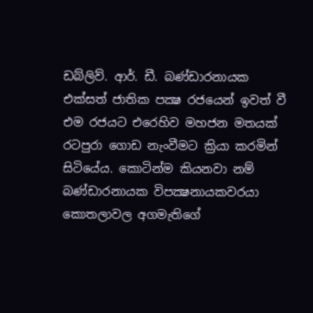ඩබ්ලිව්. ආර්. ඩී. බණ්ඩාරනායක එක්සත් ජාතික පක්‍ෂ රජයෙන් ඉවත් වී එම රජයට එරෙහිව මහජන මතයක් රටපුරා ගොඩ නැංවීමට ක්‍රියා කරමින් සිටියේය. කොටින්ම කියනවා නම් බණ්ඩාරනායක විපක්‍ෂනායකවරයා කොතලාවල අගමැතිගේ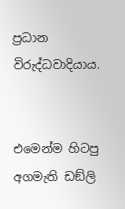ප්‍රධාන විරුද්ධවාදියාය.


එමෙන්ම හිටපු අගමැති ඩඞ්ලි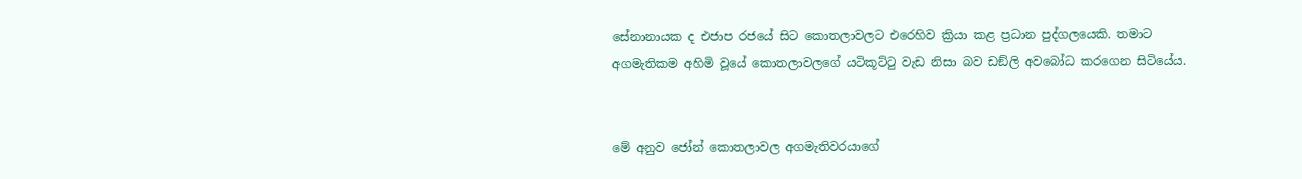සේනානායක ද එජාප රජයේ සිට කොතලාවලට එරෙහිව ක්‍රියා කළ ප්‍රධාන පුද්ගලයෙකි. තමාට අගමැතිකම අහිමි වූයේ කොතලාවලගේ යටිකූට්ටු වැඩ නිසා බව ඩඞ්ලි අවබෝධ කරගෙන සිටියේය.


මේ අනුව ජෝන් කොතලාවල අගමැතිවරයාගේ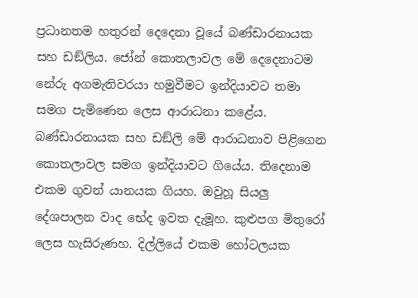ප්‍රධානතම හතුරන් දෙදෙනා වූයේ බණ්ඩාරනායක සහ ඩඞ්ලිය. ජෝන් කොතලාවල මේ දෙදෙනාටම නේරු අගමැතිවරයා හමුවීමට ඉන්දියාවට තමා සමග පැමිණෙන ලෙස ආරාධනා කළේය. බණ්ඩාරනායක සහ ඩඞ්ලි මේ ආරාධනාව පිළිගෙන කොතලාවල සමග ඉන්දියාවට ගියේය. තිදෙනාම එකම ගුවන් යානයක ගියහ. ඔවුහූ සියලු දේශපාලන වාද භේද ඉවත දැමූහ. කුළුපග මිතුරෝ ලෙස හැසිරුණහ. දිල්ලියේ එකම හෝටලයක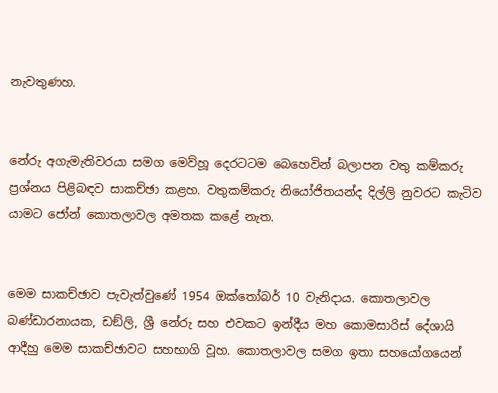නැවතුණහ.


නේරු අගැමැතිවරයා සමග මෙව්හූ දෙරටටම බෙහෙවින් බලාපන වතු කම්කරු ප්‍රශ්නය පිළිබඳව සාකච්ඡා කළහ. වතුකම්කරු නියෝජිතයන්ද දිල්ලි නුවරට කැටිව යාමට ජෝන් කොතලාවල අමතක කළේ නැත.


මෙම සාකච්ඡාව පැවැත්වුණේ 1954 ඔක්තෝබර් 10 වැනිදාය. කොතලාවල බණ්ඩාරනායක, ඩඞ්ලි, ශ්‍රී නේරු සහ එවකට ඉන්දීය මහ කොමසාරිස් දේශායි ආදීහු මෙම සාකච්ඡාවට සහභාගි වූහ. කොතලාවල සමග ඉතා සහයෝගයෙන්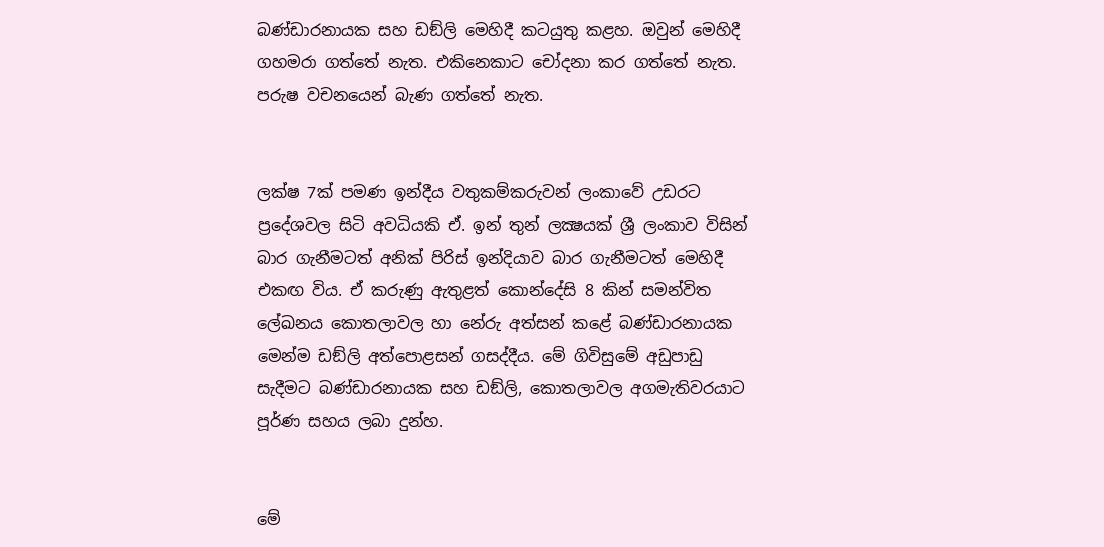බණ්ඩාරනායක සහ ඩඞ්ලි මෙහිදී කටයුතු කළහ. ඔවුන් මෙහිදී ගහමරා ගත්තේ නැත. එකිනෙකාට චෝදනා කර ගත්තේ නැත. පරුෂ වචනයෙන් බැණ ගත්තේ නැත.


ලක්ෂ 7ක් පමණ ඉන්දීය වතුකම්කරුවන් ලංකාවේ උඩරට ප්‍රදේශවල සිටි අවධියකි ඒ. ඉන් තුන් ලක්‍ෂයක් ශ්‍රී ලංකාව විසින් බාර ගැනීමටත් අනික් පිරිස් ඉන්දියාව බාර ගැනීමටත් මෙහිදී එකඟ විය. ඒ කරුණු ඇතුළත් කොන්දේසි 8 කින් සමන්විත ලේඛනය කොතලාවල හා නේරු අත්සන් කළේ බණ්ඩාරනායක මෙන්ම ඩඞ්ලි අත්පොළසන් ගසද්දීය. මේ ගිවිසුමේ අඩුපාඩු සැදීමට බණ්ඩාරනායක සහ ඩඞ්ලි, කොතලාවල අගමැතිවරයාට පූර්ණ සහය ලබා දුන්හ.


මේ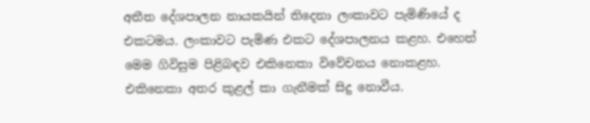අතීත දේශපාලන නායකයින් තිදෙනා ලංකාවට පැමිණියේ ද එකටමය. ලංකාවට පැමිණ එකට දේශපාලනය කළහ. එහෙත් මෙම ගිවිසුම පිළිබඳව එකිනෙකා විවේචනය නොකළහ. එකිනෙකා අතර කුළල් කා ගැනීමක් සිදු නොවීය.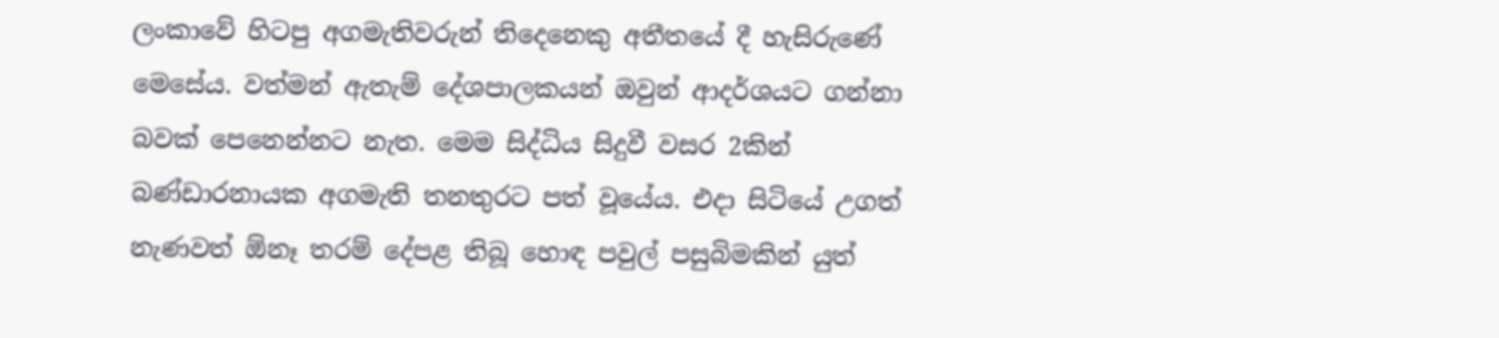ලංකාවේ හිටපු අගමැතිවරුන් තිදෙනෙකු අතීතයේ දී හැසිරුණේ මෙසේය. වත්මන් ඇතැම් දේශපාලකයන් ඔවුන් ආදර්ශයට ගන්නා බවක් පෙනෙන්නට නැත. මෙම සිද්ධිය සිදුවී වසර 2කින් බණ්ඩාරනායක අගමැති තනතුරට පත් වූයේය. එදා සිටියේ උගත් නැණවත් ඕනෑ තරම් දේපළ තිබූ හොඳ පවුල් පසුබිමකින් යුත්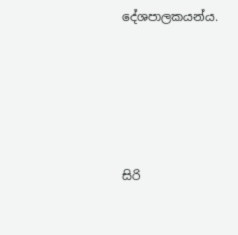දේශපාලකයන්ය.





සිරි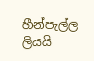හීන්පැල්ල ලියයි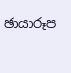ඡායාරූප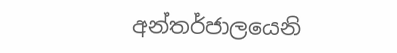අන්තර්ජාලයෙනි